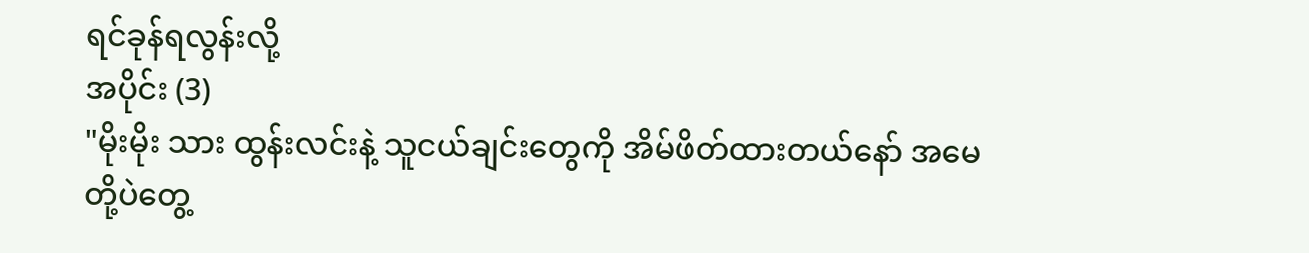ရင်ခုန်ရလွန်းလို့
အပိုင်း (3)
"မိုးမိုး သား ထွန်းလင်းနဲ့ သူငယ်ချင်းတွေကို အိမ်ဖိတ်ထားတယ်နော် အမေတို့ပဲတွေ့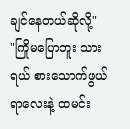ချင်နေတယ်ဆိုလို့"
"ကြိုမပြောဘူး သားရယ် စားသောက်ဖွယ်ရာလေးနဲ့ ထမင်း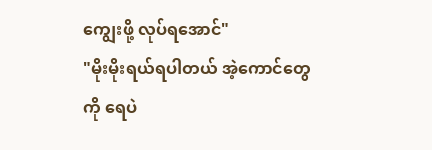ကျွေးဖို့ လုပ်ရအောင်"
"မိုးမိုးရယ်ရပါတယ် အဲ့ကောင်တွေကို ရေပဲ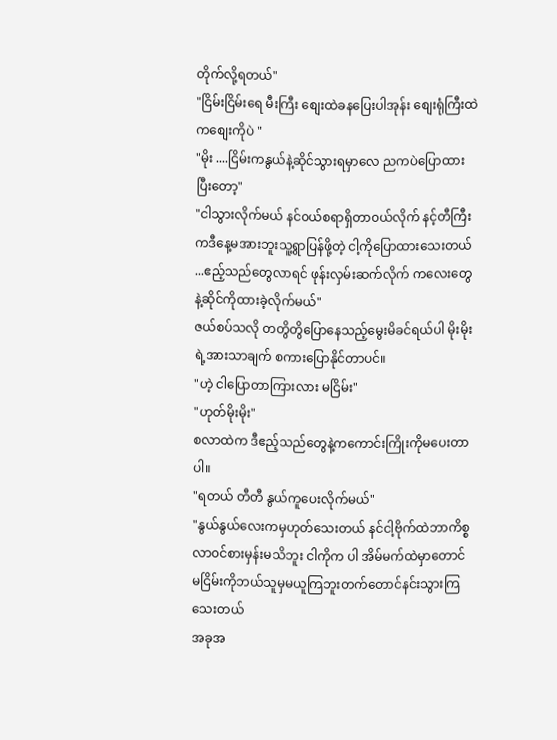တိုက်လို့ရတယ်"
"ငြိမ်းငြိမ်းရေ မီးကြီး စျေးထဲခနပြေးပါအုန်း စျေးရုံကြီးထဲကစျေးကိုပဲ "
"မိုး ....ငြိမ်းကနွယ်နဲ့ဆိုင်သွားရမှာလေ ညကပဲပြောထားပြီးတော့"
"ငါသွားလိုက်မယ် နင်၀ယ်စရာရှိတာ၀ယ်လိုက် နင့်တီကြီးကဒီနေ့မအားဘူးသူ့ရွာပြန်ဖို့တဲ့ ငါ့ကိုပြောထားသေးတယ် ...ဧည့်သည်တွေလာရင် ဖုန်းလှမ်းဆက်လိုက် ကလေးတွေနဲ့ဆိုင်ကိုထားခဲ့လိုက်မယ်"
ဇယ်စပ်သလို တတွိတွိပြောနေသည့်မွေးမိခင်ရယ်ပါ မိုးမိုးရဲ့အားသာချက် စကားပြောနိုင်တာပင်။
"ဟဲ့ ငါပြောတာကြားလား မငြိမ်း"
"ဟုတ်မိုးမိုး"
စလာထဲက ဒီဧည့်သည်တွေနဲ့ကကောင်းကြိုးကိုမပေးတာပါ။
"ရတယ် တီတီ နွယ်ကူပေးလိုက်မယ်"
"နွယ်နွယ်လေးကမှဟုတ်သေးတယ် နင်ငါ့ဗိုက်ထဲဘာကိစ္စလာ၀င်စားမှန်းမသိဘူး ငါကိုက ပါ အိမ်မက်ထဲမှာတောင် မငြိမ်းကိုဘယ်သူမှမယူကြဘူးတက်တောင်နင်းသွားကြသေးတယ်
အခုအ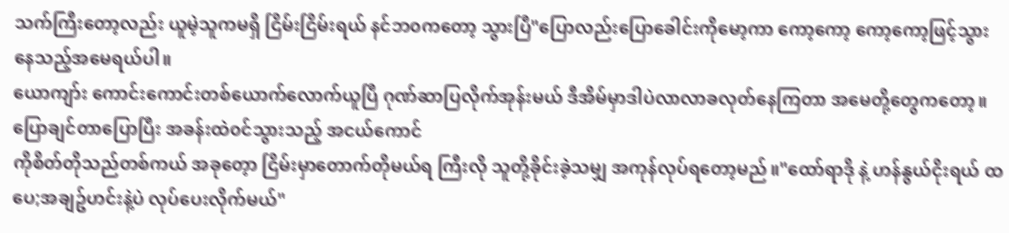သက်ကြီးတော့လည်း ယူမဲ့သူကမရှိ ငြိမ်းငြိမ်းရယ် နင်ဘ၀ကတော့ သွားပြီ"ပြောလည်းပြောခေါင်းကိုမော့ကာ ကော့ကော့ ကော့ကော့ဖြင့်သွားနေသည့်အမေရယ်ပါ။
ယောကျာ်း ကောင်းကောင်းတစ်ယောက်လောက်ယူပြီ ဂုဏ်ဆာပြလိုက်အုန်းမယ် ဒီအိမ်မှာဒါပဲလာလာခလုတ်နေကြတာ အမေတို့တွေကတော့။
ပြောချင်တာပြောပြီး အခန်းထဲ၀င်သွားသည့် အငယ်ကောင်
ကိုစိတ်တိုသည်တစ်ကယ် အခုတေ့ာ ငြိမ်းမှာတောက်တိုမယ်ရ ကြီးလို သူတို့ခိုင်းခဲ့သမျှ အကုန်လုပ်ရတော့မည်။"ထော်ရာဒို နဲ့ ဟန်နွယ်ငိုးရယ် ထပေ;အချဥ်ဟင်းနဲ့ပဲ လုပ်ပေးလိုက်မယ်"